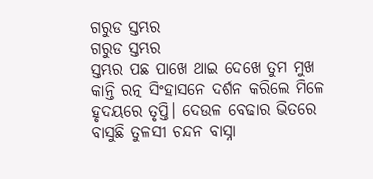ଗରୁଡ ସ୍ତମ୍ଭର
ଗରୁଡ ସ୍ତମ୍ଭର
ସ୍ତମ୍ଭର ପଛ ପାଖେ ଥାଇ ଦେଖେ ତୁମ ମୁଖ କାନ୍ତି ରତ୍ନ ସିଂହାସନେ ଦର୍ଶନ କରିଲେ ମିଳେ ହୃଦୟରେ ତୃପ୍ତି। ଦେଉଳ ବେଢାର ଭିତରେ ବାସୁଛି ତୁଳସୀ ଚନ୍ଦନ ବାସ୍ନା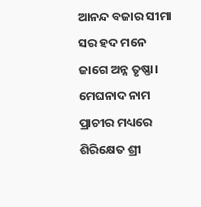ଆନନ୍ଦ ବଜାର ସୀମା ସର ହଦ ମନେ ଜାଗେ ଅନ୍ନ ତୃଷ୍ଣା। ମେଘନାଦ ନାମ ପ୍ରାଚୀର ମଧ୍ୟରେ ଶିରିକ୍ଷେତ ଶ୍ରୀ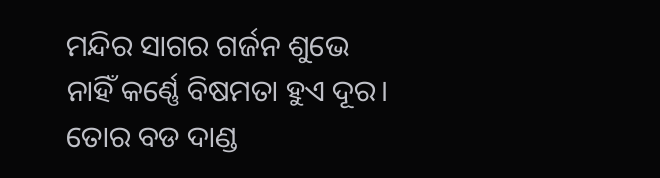ମନ୍ଦିର ସାଗର ଗର୍ଜନ ଶୁଭେ ନାହିଁ କର୍ଣ୍ଣେ ବିଷମତା ହୁଏ ଦୂର। ତୋର ବଡ ଦାଣ୍ଡ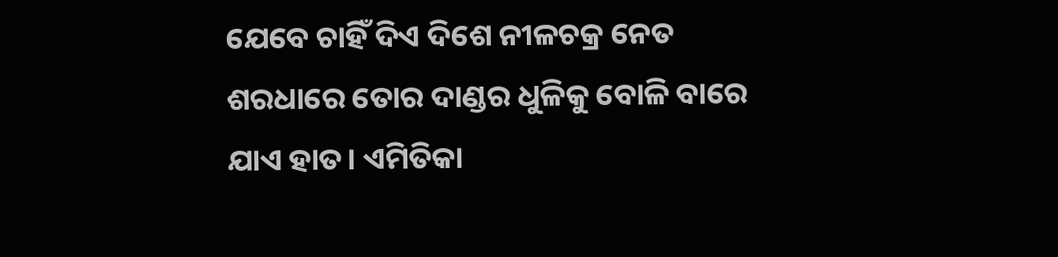ଯେବେ ଚାହିଁ ଦିଏ ଦିଶେ ନୀଳଚକ୍ର ନେତ ଶରଧାରେ ତୋର ଦାଣ୍ଡର ଧୁଳିକୁ ବୋଳି ବାରେ ଯାଏ ହାତ। ଏମିତିକା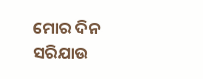ମୋର ଦିନ ସରିଯାଉ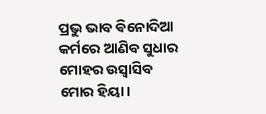ପ୍ରଭୁ ଭାବ ଵିନୋଦିଆ କର୍ମରେ ଆଣିବ ସୁଧାର ମୋହର ଉସ୍ୱାସିବ ମୋର ହିୟା।